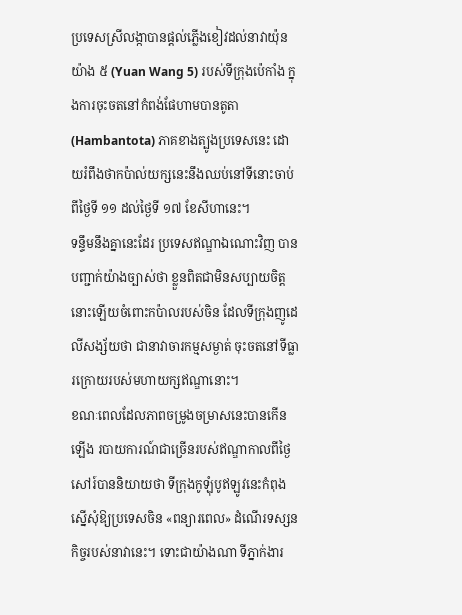ប្រទេសស្រីលង្កាបានផ្តល់ភ្លើងខៀវដល់នាវាយ៉ុន យ៉ាង ៥ (Yuan Wang 5) របស់ទីក្រុងប៉េកាំង ក្នុងការចុះចតនៅកំពង់ផែហាមបានតូតា (Hambantota) ភាគខាងត្បូងប្រទេសនេះ ដោយរំពឹងថាកប៉ាល់យក្សនេះនឹងឈប់នៅទីនោះចាប់ពីថ្ងៃទី ១១ ដល់ថ្ងៃទី ១៧ ខែសីហានេះ។
ទន្ទឹមនឹងគ្នានេះដែរ ប្រទេសឥណ្ឌាឯណោះវិញ បានបញ្ជាក់យ៉ាងច្បាស់ថា ខ្លួនពិតជាមិនសប្បាយចិត្តនោះឡើយចំពោះកប៉ាលរបស់ចិន ដែលទីក្រុងញូដេលីសង្ស័យថា ជានាវាចារកម្មសម្ងាត់ ចុះចតនៅទីធ្លារក្រោយរបស់មហាយក្សឥណ្ឌានោះ។
ខណៈពេលដែលភាពចម្រូងចម្រាសនេះបានកើនឡើង របាយការណ៍ជាច្រើនរបស់ឥណ្ឌាកាលពីថ្ងៃសៅរ៍បាននិយាយថា ទីក្រុងកូឡុំបូឥឡូវនេះកំពុងស្នើសុំឱ្យប្រទេសចិន «ពន្យារពេល» ដំណើរទស្សនកិច្ចរបស់នាវានេះ។ ទោះជាយ៉ាងណា ទីភ្នាក់ងារ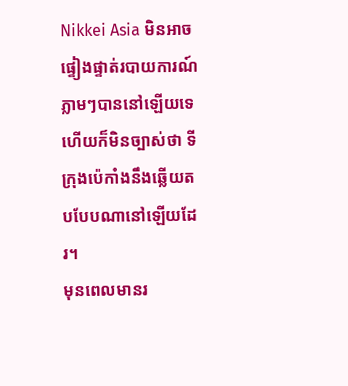Nikkei Asia មិនអាចផ្ទៀងផ្ទាត់របាយការណ៍ភ្លាមៗបាននៅឡើយទេ ហើយក៏មិនច្បាស់ថា ទីក្រុងប៉េកាំងនឹងឆ្លើយតបបែបណានៅឡើយដែរ។
មុនពេលមានរ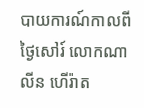បាយការណ៍កាលពីថ្ងៃសៅរ៍ លោកណាលីន ហើរ៉ាត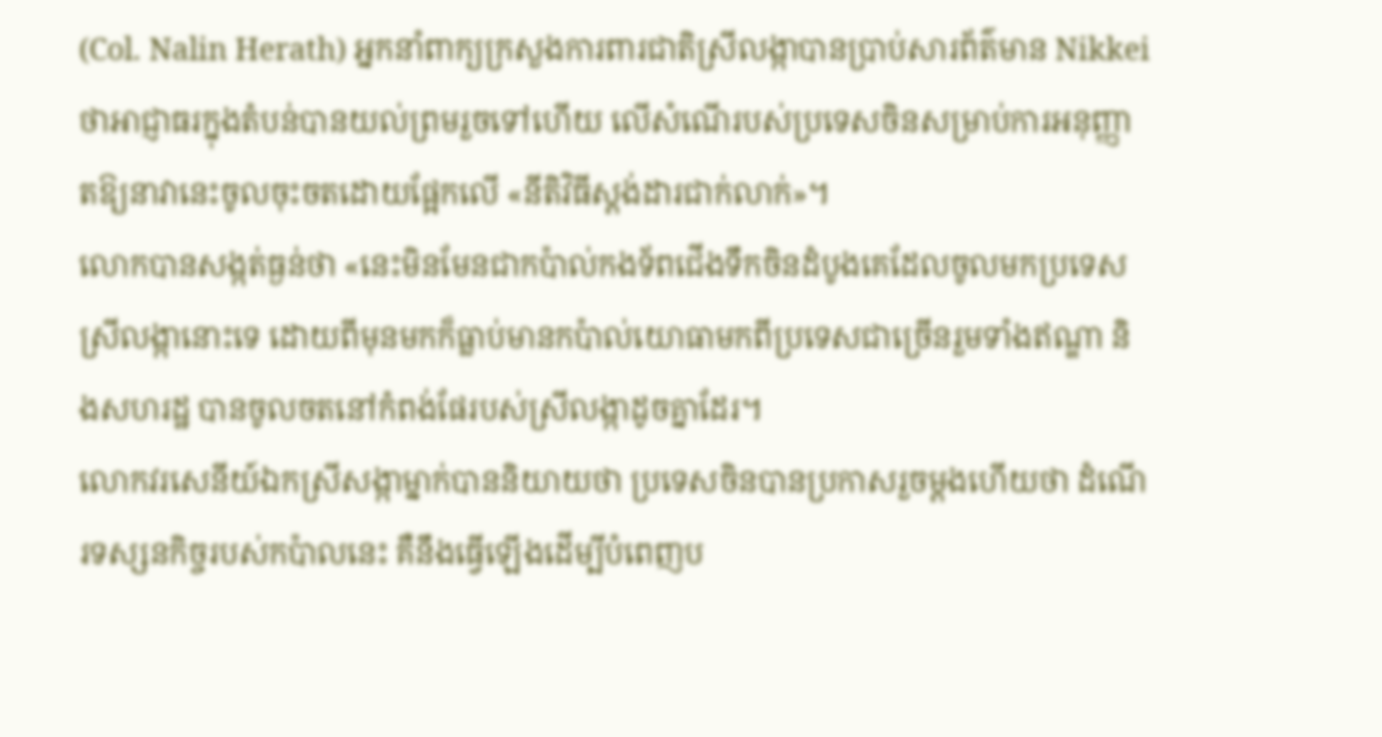(Col. Nalin Herath) អ្នកនាំពាក្យក្រសួងការពារជាតិស្រីលង្កាបានប្រាប់សារព័ត៌មាន Nikkei ថាអាជ្ញាធរក្នុងតំបន់បានយល់ព្រមរួចទៅហើយ លើសំណើរបស់ប្រទេសចិនសម្រាប់ការអនុញ្ញាតឱ្យនាវានេះចូលចុះចតដោយផ្អែកលើ «នីតិវិធីស្តង់ដារជាក់លាក់»។
លោកបានសង្កត់ធ្ងន់ថា «នេះមិនមែនជាកប៉ាល់កងទ័ពជើងទឹកចិនដំបូងគេដែលចូលមកប្រទេសស្រីលង្កានោះទេ ដោយពីមុនមកក៏ធ្លាប់មានកប៉ាល់យោធាមកពីប្រទេសជាច្រើនរួមទាំងឥណ្ឌា និងសហរដ្ឋ បានចូលចតនៅកំពង់ផែរបស់ស្រីលង្កាដូចគ្នាដែរ។
លោកវរសេនីយ៍ឯកស្រីសង្កាម្នាក់បាននិយាយថា ប្រទេសចិនបានប្រកាសរួចម្តងហើយថា ដំណើរទស្សនកិច្ចរបស់កប៉ាលនេះ គឺនឹងធ្វើឡើងដើម្បីបំពេញប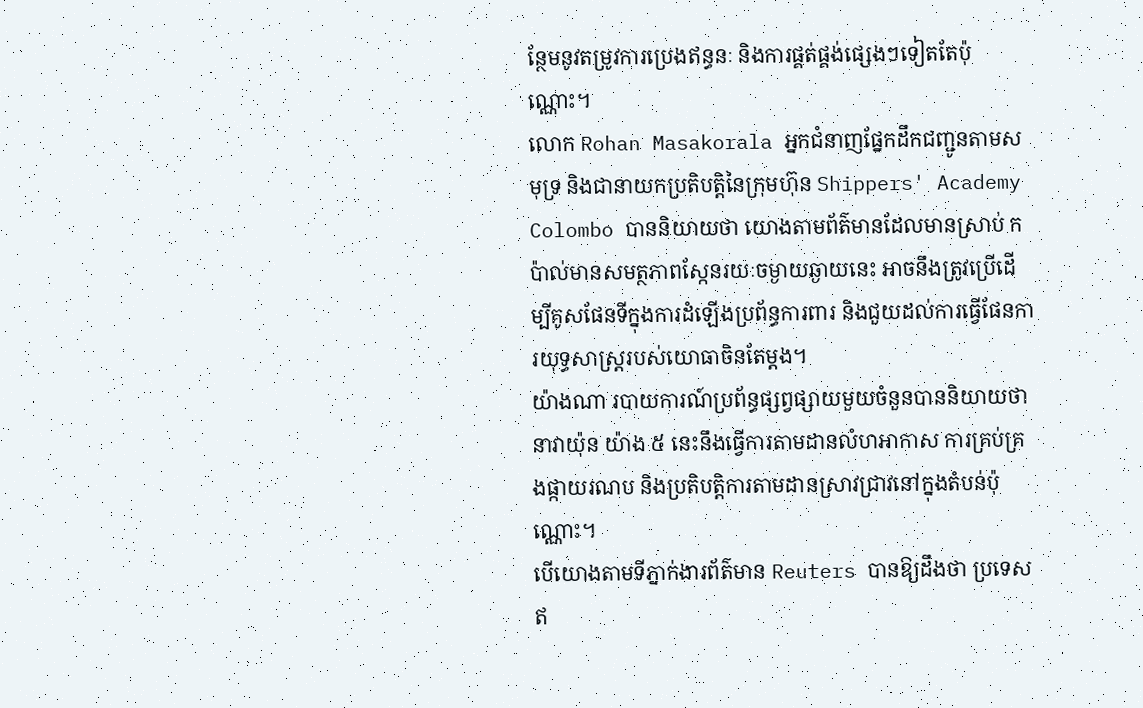ន្ថែមនូវតម្រូវការប្រេងឥន្ធនៈ និងការផ្គត់ផ្គង់ផ្សេងៗទៀតតែប៉ុណ្ណោះ។
លោក Rohan Masakorala អ្នកជំនាញផ្នែកដឹកជញ្ជូនតាមសមុទ្រ និងជានាយកប្រតិបត្តិនៃក្រុមហ៊ុន Shippers' Academy Colombo បាននិយាយថា យោងតាមព័ត៌មានដែលមានស្រាប់ កប៉ាល់មានសមត្ថភាពស្កែនរយៈចម្ងាយឆ្ងាយនេះ អាចនឹងត្រូវប្រើដើម្បីគូសផែនទីក្នុងការដំឡើងប្រព័ន្ធការពារ និងជួយដល់ការធ្វើផែនការយុទ្ធសាស្ត្ររបស់យោធាចិនតែម្តង។
យ៉ាងណា របាយការណ៍ប្រព័ន្ធផ្សព្វផ្សាយមួយចំនួនបាននិយាយថា នាវាយ៉ុន យ៉ាង ៥ នេះនឹងធ្វើការតាមដានលំហអាកាស ការគ្រប់គ្រងផ្កាយរណប និងប្រតិបត្តិការតាមដានស្រាវជ្រាវនៅក្នុងតំបន់ប៉ុណ្ណោះ។
បើយោងតាមទីភ្នាក់ងារព័ត៌មាន Reuters បានឱ្យដឹងថា ប្រទេសឥ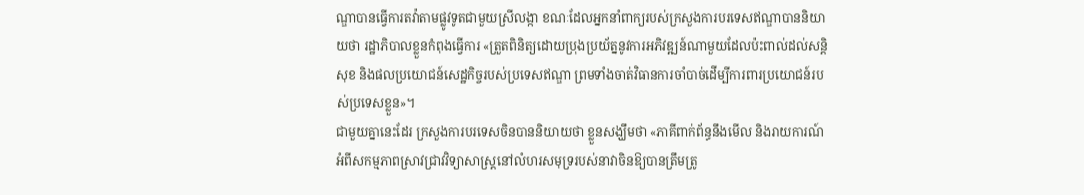ណ្ឌាបានធ្វើការតវ៉ាតាមផ្លូវទូតជាមួយស្រីលង្កា ខណៈដែលអ្នកនាំពាក្យរបស់ក្រសួងការបរទេសឥណ្ឌាបាននិយាយថា រដ្ឋាភិបាលខ្លួនកំពុងធ្វើការ «ត្រួតពិនិត្យដោយប្រុងប្រយ័ត្ននូវការអភិវឌ្ឍន៍ណាមួយដែលប៉ះពាល់ដល់សន្តិសុខ និងផលប្រយោជន៍សេដ្ឋកិច្ចរបស់ប្រទេសឥណ្ឌា ព្រមទាំងចាត់វិធានការចាំបាច់ដើម្បីការពារប្រយោជន៍របស់ប្រទេសខ្លួន»។
ជាមួយគ្នានេះដែរ ក្រសួងការបរទេសចិនបាននិយាយថា ខ្លួនសង្ឃឹមថា «ភាគីពាក់ព័ន្ធនឹងមើល និងរាយការណ៍អំពីសកម្មភាពស្រាវជ្រាវវិទ្យាសាស្ត្រនៅលំហរសមុទ្ររបស់នាវាចិនឱ្យបានត្រឹមត្រូ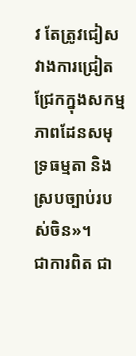វ តែត្រូវជៀសវាងការជ្រៀតជ្រែកក្នុងសកម្មភាពដែនសមុទ្រធម្មតា និងស្របច្បាប់របស់ចិន»។
ជាការពិត ជា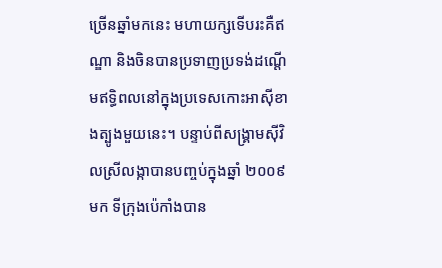ច្រើនឆ្នាំមកនេះ មហាយក្សទើបរះគឺឥណ្ឌា និងចិនបានប្រទាញប្រទង់ដណ្តើមឥទ្ធិពលនៅក្នុងប្រទេសកោះអាស៊ីខាងត្បូងមួយនេះ។ បន្ទាប់ពីសង្គ្រាមស៊ីវិលស្រីលង្កាបានបញ្ចប់ក្នុងឆ្នាំ ២០០៩ មក ទីក្រុងប៉េកាំងបាន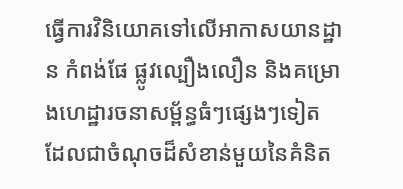ធ្វើការវិនិយោគទៅលើអាកាសយានដ្ឋាន កំពង់ផែ ផ្លូវល្បឿងលឿន និងគម្រោងហេដ្ឋារចនាសម្ព័ន្ធធំៗផ្សេងៗទៀត ដែលជាចំណុចដ៏សំខាន់មួយនៃគំនិត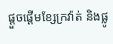ផ្តួចផ្តើមខ្សែក្រវ៉ាត់ និងផ្លូ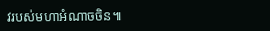វរបស់មហាអំណាចចិន៕